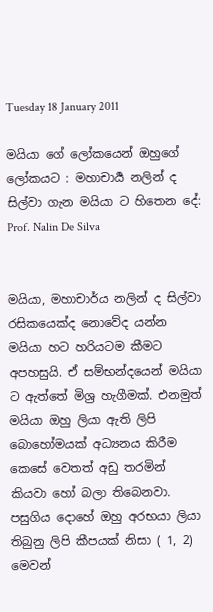Tuesday 18 January 2011

මයියා ගේ ලෝකයෙන් ඔහුගේ ලෝකයට : මහාචාර්‍ය නලින් ද සිල්වා ගැන මයියා ට හිතෙන දේ: Prof. Nalin De Silva


මයියා, මහාචාර්ය නලින් ද සිල්වා රසිකයෙක්ද නොවේද යන්න මයියා හට හරියටම කීමට අපහසුයි. ඒ සම්භන්දයෙන් මයියා ට ඇත්තේ මිශ්‍ර හැගීමක්. එනමුත් මයියා ඔහු ලියා ඇති ලිපි බොහෝමයක් අධ්‍යනය කිරීම කෙසේ වෙතත් අඩු තරමින් කියවා හෝ බලා තිබෙනවා. පසුගිය දොහේ ඔහු අරභයා ලියා තිබුනු ලිපි කීපයක් නිසා ( 1, 2) මෙවන්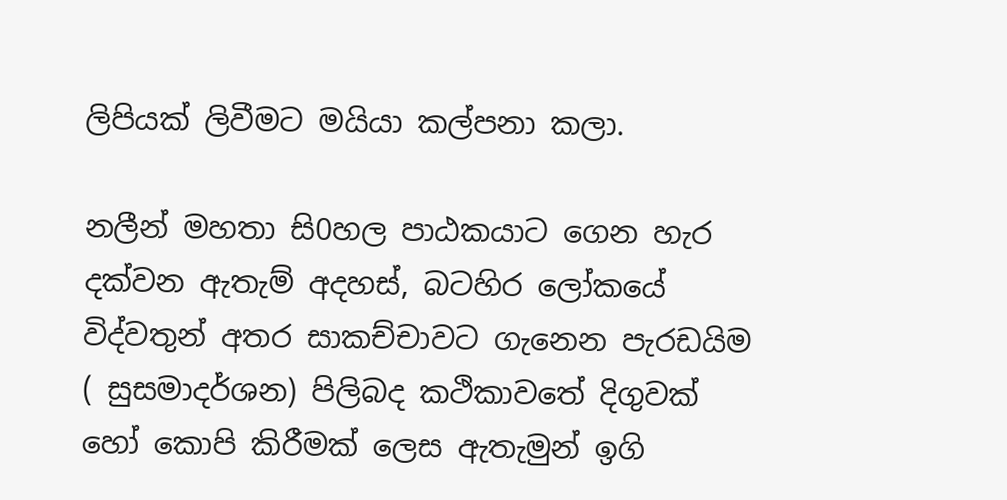ලිපියක් ලිවීමට මයියා කල්පනා කලා.

නලීන් මහතා සි0හල පාඨකයාට ගෙන හැර දක්වන ඇතැම් අදහස්, බටහිර ලෝකයේ විද්වතුන් අතර සාකච්චාවට ගැනෙන පැරඩයිම ( සුසමාදර්ශන) පිලිබද කථිකාවතේ දිගුවක් හෝ කොපි කිරීමක් ලෙස ඇතැමුන් ඉගි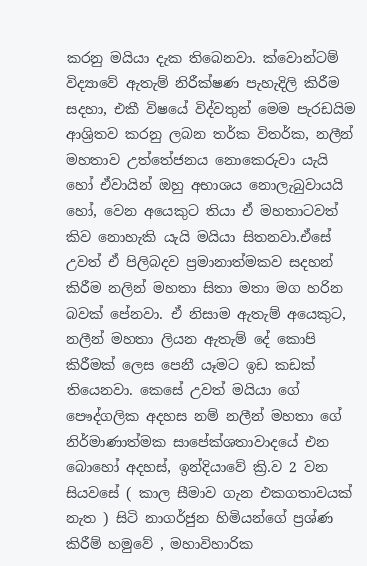කරනු මයියා දැක තිබෙනවා. ක්වොන්ටම් විද්‍යාවේ ඇතැම් නිරීක්ෂණ පැහැදිලි කිරීම සදහා, එකී විෂයේ විද්වතුන් මෙම පැරඩයිම ආශ්‍රිතව කරනු ලබන තර්ක විතර්ක, නලීන් මහතාව උත්තේජනය නොකෙරුවා යැයි හෝ ඒවායින් ඔහු අභාශය නොලැබුවායයි හෝ, වෙන අයෙකුට තියා ඒ මහතාටවත් කිව නොහැකි යැයි මයියා සිතනවා.ඒසේ උවත් ඒ පිලිබදව ප්‍රමානාත්මකව සදහන් කිරීම නලින් මහතා සිතා මතා මග හරින බවක් පේනවා. ඒ නිසාම ඇතැම් අයෙකුට, නලීන් මහතා ලියන ඇතැම් දේ කොපි කිරීමක් ලෙස පෙනී යෑමට ඉඩ කඩක් තියෙනවා. කෙසේ උවත් මයියා ගේ පෞද්ගලික අදහස නම් නලීන් මහතා ගේ නිර්මාණාත්මක සාපේක්ශතාවාදයේ එන බොහෝ අදහස්, ඉන්දියාවේ ක්‍රි.ව 2 වන සියවසේ ( කාල සීමාව ගැන එකගතාවයක් නැත ) සිටි නාගර්ජුන හිමියන්ගේ ප්‍රශ්ණ කිරීම් හමුවේ , මහාවිහාරික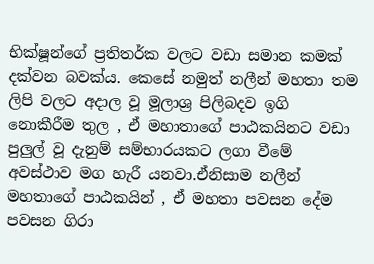භික්ෂූන්ගේ ප්‍රතිතර්ක වලට වඩා සමාන කමක් දක්වන බවක්ය. කෙසේ නමුත් නලීන් මහතා තම ලිපි වලට අදාල වූ මූලාශ්‍ර පිලිබදව ඉගි නොකීරීම තුල , ඒ මහාතාගේ පාඨකයිනට වඩා පුලුල් වූ දැනුම් සම්භාරයකට ලගා වීමේ අවස්ථාව මග හැරී යනවා.ඒනිසාම නලීන් මහතාගේ පාඨකයින් , ඒ මහතා පවසන දේම පවසන ගිරා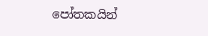පෝතකයින්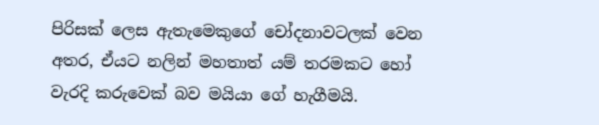පිරිසක් ලෙස ඇතැමෙකුගේ චෝදනාවටලක් වෙන අතර, ඒයට නලින් මහතාත් යම් තරමකට හෝ වැරදි කරුවෙක් බව මයියා ගේ හැගීමයි.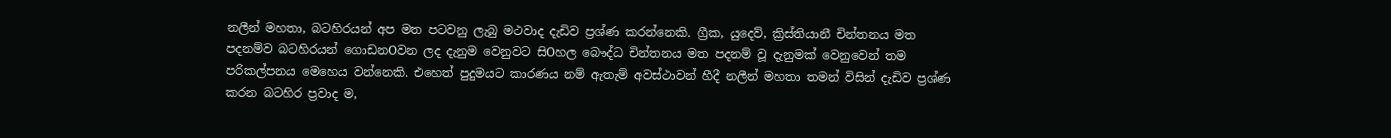නලීන් මහතා, බටහිරයන් අප මත පටවනු ලැබු මථවාද දැඩිව ප්‍රශ්ණ කරන්නෙකි. ග්‍රීක, යුදෙව්, ක්‍රිස්තියානී චින්තනය මත පදනම්ව බටහිරයන් ගොඩනOවන ලද දැනුම වෙනුවට සිOහල බෞද්ධ චින්තනය මත පදනම් වූ දැනුමක් වෙනුවෙන් තම පරිකල්පනය මෙහෙය වන්නෙකි. එහෙත් පුදුමයට කාරණය නම් ඇතැම් අවස්ථාවන් හීදී නලීන් මහතා තමන් විසින් දැඩිව ප්‍රශ්ණ කරන බටහිර ප්‍රවාද ම,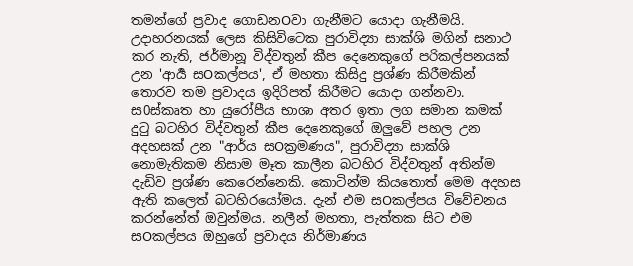තමන්ගේ ප්‍රවාද ගොඩනOවා ගැනීමට යොදා ගැනීමයි. උදාහරනයක් ලෙස කිසිවිටෙක පුරාවිද්‍යා සාක්ශි මගින් සනාථ කර නැති, ජර්මානූ විද්වතුන් කීප දෙනෙකුගේ පරිකල්පනයක් උන 'ආර්‍ය සOකල්පය', ඒ මහතා කිසිදු ප්‍රශ්ණ කිරීමකින් තොරව තම ප්‍රවාදය ඉදිරිපත් කිරීමට යොදා ගන්නවා. ස0ස්කෘත හා යුරෝපීය භාශා අතර ඉතා ලග සමාන කමක් දුටු බටහිර විද්වතුන් කීප දෙනෙකුගේ ඔලුවේ පහල උන අදහසක් උන "ආර්ය සOක්‍රමණය", පුරාවිද්‍යා සාක්ශි නොමැතිකම නිසාම මෑත කාලීන බටහිර විද්වතුන් අතින්ම දැඩිව ප්‍රශ්ණ කෙරෙන්නෙකි. කොටින්ම කියතොත් මෙම අදහස ඇති කලෙත් බටහිරයෝමය. දැන් එම සOකල්පය විවේචනය කරන්නේත් ඔවුන්මය. නලීන් මහතා, පැත්තක සිට එම සOකල්පය ඔහුගේ ප්‍රවාදය නිර්මාණය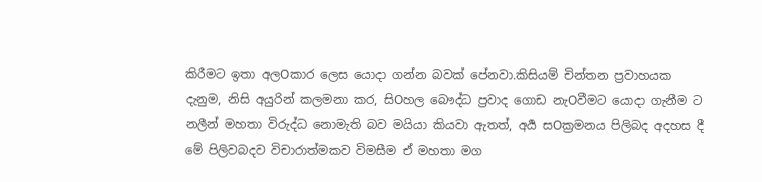කිරීමට ඉතා අලOකාර ලෙස යොදා ගන්න බවක් පේනවා.කිසියම් චින්තන ප්‍රවාහයක දැනුම, නිසි අයුරින් කලමනා කර, සිOහල බෞද්ධ ප්‍රවාද ගොඩ නැOවීමට යොදා ගැනීම ට නලීන් මහතා විරුද්ධ නොමැති බව මයියා කියවා ඇතත්, අර්‍ය සOක්‍රමනය පිලිබද අදහස දී මේ පිලිවබදව විචාරාත්මකව විමසීම ඒ මහතා මග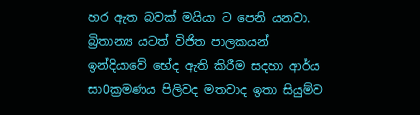හර ඇත බවක් මයියා ට පෙනි යනවා. බ්‍රිතාන්‍ය යටත් විජිත පාලකයන් ඉන්දියාවේ භේද ඇති කිරීම සදහා ආර්ය සා0ක්‍රමණය පිලිවද මතවාද ඉතා සියුම්ව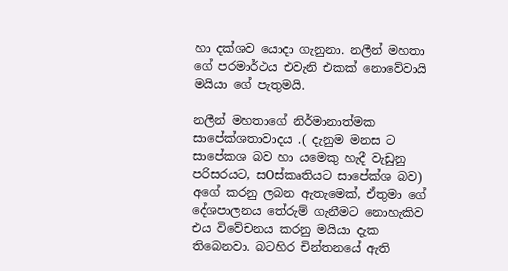හා දක්ශව යොදා ගැනුනා. නලීන් මහතා ගේ පරමාර්ථය එවැනි එකක් නොවේවායි මයියා ගේ පැතුමයි.

නලීන් මහතාගේ නිර්මානාත්මක සාපේක්ශතාවාදය .( දැනුම මනස ට සාපේකශ බව හා යමෙකු හැදී වැඩුනු පරිසරයට, සOස්කෘතියට සාපේක්ශ බව) අගේ කරනු ලබන ඇතැමෙක්, ඒතුමා ගේ දේශපාලනය තේරුම් ගැනීමට නොහැකිව එය විවේචනය කරනු මයියා දැක තිබෙනවා. බටහිර චින්තනයේ ඇති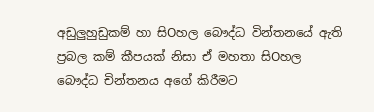අඩුලුහුඩුකම් හා සිOහල බෞද්ධ වින්තනයේ ඇති ප්‍රබල කම් කීපයක් නිසා ඒ මහතා සිOහල බෞද්ධ චින්තනය අගේ කිරීමට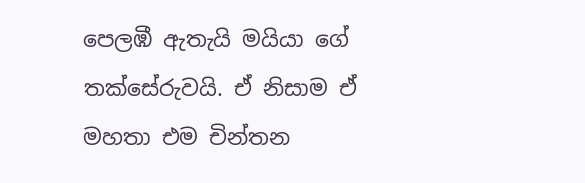පෙලඹී ඇතැයි මයියා ගේ තක්සේරුවයි. ඒ නිසාම ඒ මහතා එම චින්තන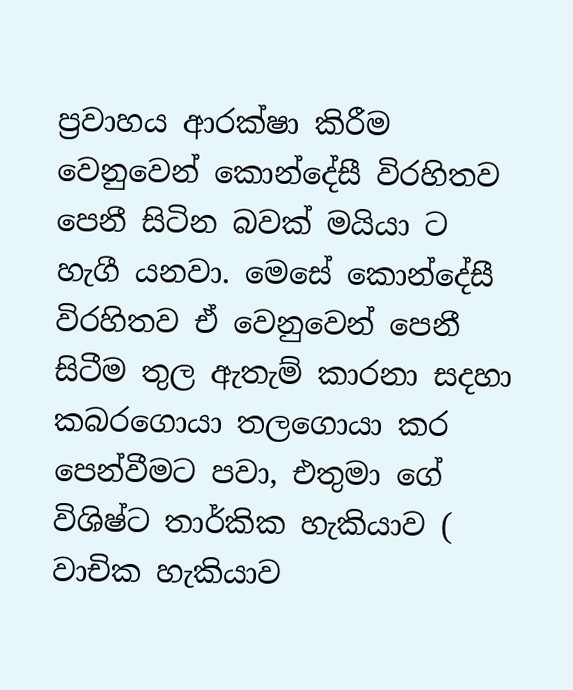ප්‍රවාහය ආරක්ෂා කිරීම වෙනුවෙන් කොන්දේසී විරහිතව පෙනී සිටින බවක් මයියා ට හැගී යනවා. මෙසේ කොන්දේසී විරහිතව ඒ වෙනුවෙන් පෙනී සිටීම තුල ඇතැම් කාරනා සදහා කබරගොයා තලගොයා කර පෙන්වීමට පවා, එතුමා ගේ විශිෂ්ට තාර්කික හැකියාව ( වාචික හැකියාව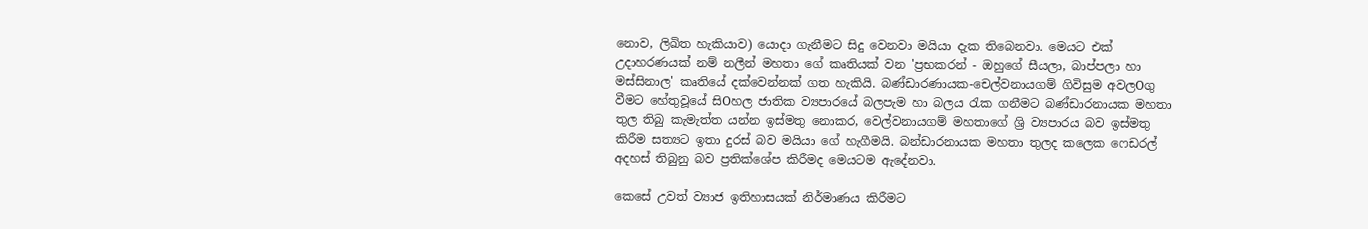නොව, ලිඛිත හැකියාව) යොදා ගැනීමට සිදු වෙනවා මයියා දැක තිබෙනවා. මෙයට එක් උදාහරණයක් නම් නලීන් මහතා ගේ කෘතියක් වන 'ප්‍රභකරන් - ඔහුගේ සීයලා, බාප්පලා හා මස්සිනාල' කෘතියේ දක්වෙන්නක් ගත හැකියි. බණ්ඩාරණායක-චෙල්වනායගම් ගිවිසුම අවලOගු වීමට හේතුවූයේ සිOහල ජාතික ව්‍යපාරයේ බලපැම හා බලය රැක ගනීමට බණ්ඩාරනායක මහතා තුල තිබු කැමැත්ත යන්න ඉස්මතු නොකර, වෙල්වනායගම් මහතාගේ ශ්‍රි ව්‍යපාරය බව ඉස්මතු කිරීම සත්‍යට ඉතා දුරස් බව මයියා ගේ හැගීමයි. බන්ඩාරනායක මහතා තුලද කලෙක ෆෙඩරල් අදහස් තිබුනු බව ප්‍රතික්ශේප කිරීමද මෙයටම ඇදේනවා.

කෙසේ උවත් ව්‍යාජ ඉතිහාසයක් නිර්මාණය කිරීමට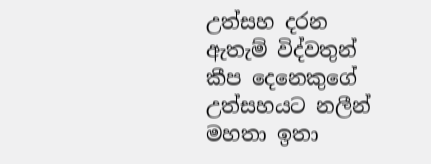උත්සහ දරන ඇතැම් විද්වතුන් කීප දෙනෙකුගේ උත්සහයට නලීන් මහතා ඉතා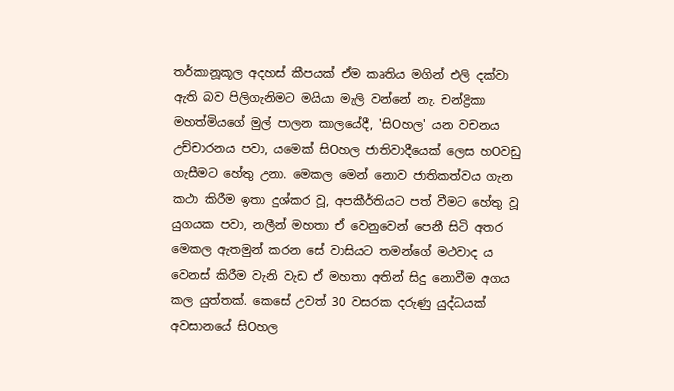තර්කානූකූල අදහස් කීපයක් ඒම කෘතිය මගින් එලි දක්වා ඇති බව පිලිගැනිමට මයියා මැලි වන්නේ නැ. චන්ද්‍රිකා මහත්මියගේ මුල් පාලන කාලයේදී, 'සිOහල' යන වචනය උච්චාරනය පවා, යමෙක් සිOහල ජාතිවාදීයෙක් ලෙස හOවඩු ගැසීමට හේතු උනා. මෙකල මෙන් නොව ජාතිකත්වය ගැන කථා කිරීම ඉතා දුශ්කර වූ, අපකීර්තියට පත් වීමට හේතු වූ යුගයක පවා, නලීන් මහතා ඒ වෙනුවෙන් පෙනී සිටි අතර මෙකල ඇතමුන් කරන සේ වාසියට තමන්ගේ මථවාද ය වෙනස් කිරීම වැනි වැඩ ඒ මහතා අතින් සිදු නොවීම අගය කල යුත්තක්. කෙසේ උවත් 30 වසරක දරුණු යුද්ධයක් අවසානයේ සිOහල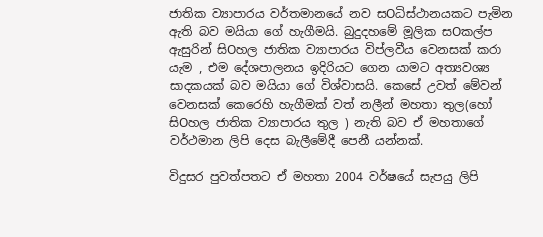ජාතික ව්‍යාපාරය වර්තමානයේ නව සOධිස්ථානයකට පැමින ඇති බව මයියා ගේ හැගීමයි. බුදුදහමේ මූලික සOකල්ප ඇසුරින් සිOහල ජාතික ව්‍යාපාරය විප්ලවීය වෙනසක් කරා යැම , එම දේශපාලනය ඉදිරියට ගෙන යාමට අත්‍යවශ්‍ය සාදකයක් බව මයියා ගේ විශ්වාසයි. කෙසේ උවත් මේවන් වෙනසක් කෙරෙහි හැගීමක් වත් නලීන් මහතා තුල(හෝ සිOහල ජාතික ව්‍යාපාරය තුල ) නැති බව ඒ මහතාගේ වර්ථමාන ලිපි දෙස බැලීමේදී පෙනී යන්නක්.

විදුසර පුවත්පතට ඒ මහතා 2004 වර්ෂයේ සැපයු ලිපි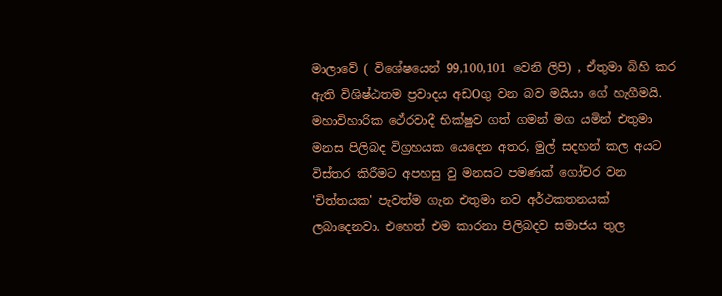මාලාවේ ( විශේෂයෙන් 99,100,101 වෙනි ලිපි) , ඒතුමා බිහි කර ඇති විශිෂ්ඨතම ප්‍රවාදය අඩOගු වන බව මයියා ගේ හැගීමයි. මහාවිහාරික ථේරවාදී භික්ෂුව ගත් ගමන් මග යමින් එතුමා මනස පිලිබද විග්‍රහයක යෙදෙන අතර, මුල් සදහන් කල අයට විස්තර කිරීමට අපහසු වු මනසට පමණක් ගෝචර වන 'චිත්තයක' පැවත්ම ගැන එතුමා නව අර්ථකතනයක් ලබාදෙනවා. එහෙත් එම කාරනා පිලිබදව සමාජය තුල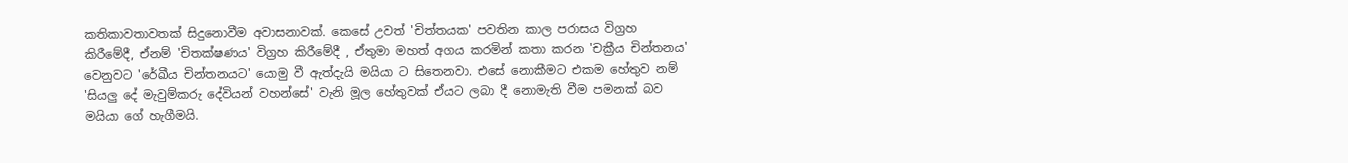කතිකාවතාවතක් සිදුනොවීම අවාසනාවක්. කෙසේ උවත් 'චිත්තයක' පවතින කාල පරාසය විග්‍රහ කිරීමේදී, ඒනම් 'චිතක්ෂණය' විග්‍රහ කිරීමේදී , ඒතුමා මහත් අගය කරමින් කතා කරන 'චක්‍රීය චින්තනය' වෙනුවට 'රේඛීය චින්තනයට' යොමු වී ඇත්දැයි මයියා ට සිතෙනවා. එසේ නොකීමට එකම හේතුව නම් 'සියලු දේ මැවුම්කරු දේවියන් වහන්සේ' වැනි මූල හේතුවක් ඒයට ලබා දී නොමැති වීම පමනක් බව මයියා ගේ හැගීමයි.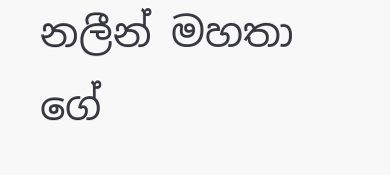නලීන් මහතා ගේ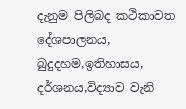දැනුම පිලිබද කථිකාවත දේශපාලනය, බුදුදහම,ඉතිහාසය, දර්ශනය,විද්‍යාව වැනි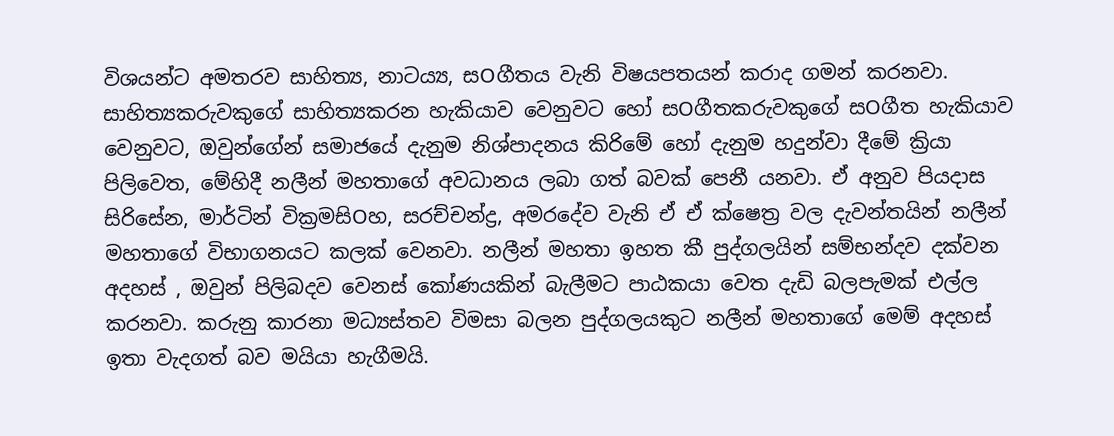විශයන්ට අමතරව සාහිත්‍ය, නාට‍ය්‍ය, සOගීතය වැනි විෂයපතයන් කරාද ගමන් කරනවා. සාහිත්‍යකරුවකුගේ සාහිත්‍යකරන හැකියාව වෙනුවට හෝ සOගීතකරුවකුගේ සOගීත හැකියාව වෙනුවට, ඔවුන්ගේන් සමාජයේ දැනුම නිශ්පාදනය කිරිමේ හෝ දැනුම හදුන්වා දීමේ ක්‍රියා පිලිවෙත, මේහිදී නලීන් මහතාගේ අවධානය ලබා ගත් බවක් පෙනී යනවා. ඒ අනුව පියදාස සිරිසේන, මාර්ටින් වික්‍රමසිOහ, සරච්චන්ද්‍ර, අමරදේව වැනි ඒ ඒ ක්ෂෙත්‍ර වල දැවන්තයින් නලීන් මහතාගේ විභාගනයට කලක් වෙනවා. නලීන් මහතා ඉහත කී පුද්ගලයින් සම්භන්දව දක්වන අදහස් , ඔවුන් පිලිබදව වෙනස් කෝණයකින් බැලීමට පාඨකයා වෙත දැඩි බලපැමක් එල්ල කරනවා. කරුනු කාරනා මධ්‍යස්තව විමසා බලන පුද්ගලයකුට නලීන් මහතාගේ මෙම් අදහස් ඉතා වැදගත් බව මයියා හැගීමයි.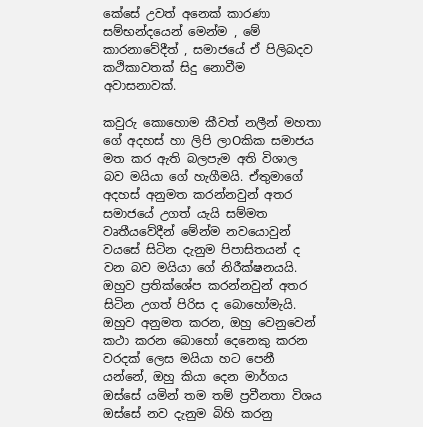කේසේ උවත් අනෙක් කාරණා සම්භන්දයෙන් මෙන්ම , මේ කාරනාවේදීත් , සමාජයේ ඒ පිලිබදව කථිකාවතක් සිදු නොවීම අවාසනාවක්.

කවුරු කොහොම කීවත් නලීන් මහතා ගේ අදහස් හා ලිපි ලාOකික සමාජය මත කර ඇති බලපැම අති විශාල බව මයියා ගේ හැගීමයි. ඒතුමාගේ අදහස් අනුමත කරන්නවුන් අතර සමාජයේ උගත් යැයි සම්මත වෘතීයවේදීන් මේන්ම නවයොවුන් වයසේ සිටින දැනුම පිපාසිතයන් ද වන බව මයියා ගේ නිරීක්ෂනයයි. ඔහුව ප්‍රතික්ශේප කරන්නවුන් අතර සිටින උගත් පිරිස ද බොහෝමැයි. ඔහුව අනුමත කරන, ඔහු වෙනුවෙන් කථා කරන බොහෝ දෙනෙකු කරන වරදක් ලෙස මයියා හට පෙනී යන්නේ, ඔහු කියා දෙන මාර්ගය ඔස්සේ යමින් තම තම් ප්‍රවීනතා විශය ඔස්සේ නව දැනුම බිහි කරනු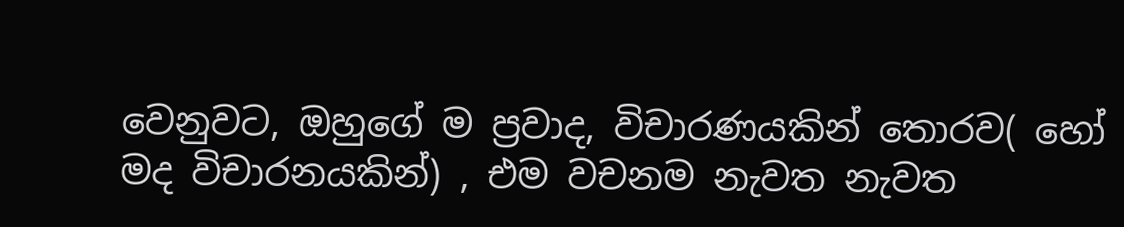වෙනුවට, ඔහුගේ ම ප්‍රවාද, විචාරණයකින් තොරව( හෝ මද විචාරනයකින්) , එම වචනම නැවත නැවත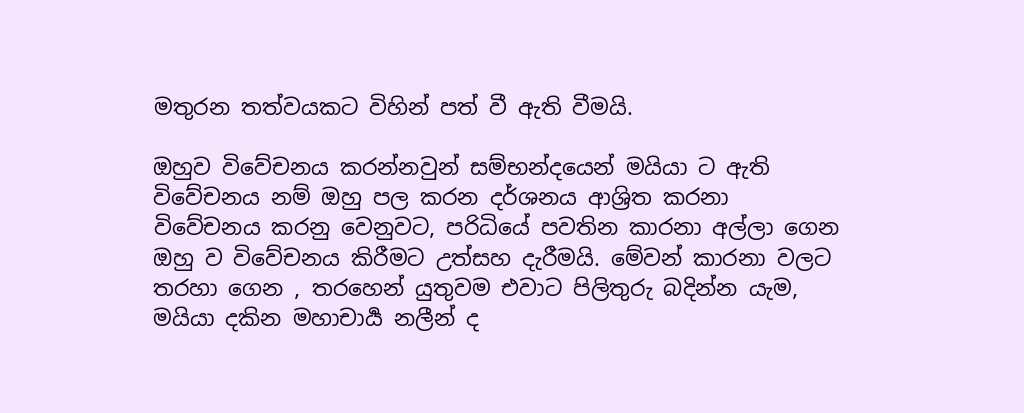මතුරන තත්වයකට විහින් පත් වී ඇති වීමයි.

ඔහුව විවේචනය කරන්නවුන් සම්භන්දයෙන් මයියා ට ඇති විවේචනය නම් ඔහු පල කරන දර්ශනය ආශ්‍රිත කරනා විවේචනය කරනු වෙනුවට, පරිධියේ පවතින කාරනා අල්ලා ගෙන ඔහු ව විවේචනය කිරීමට උත්සහ දැරීමයි. මේවන් කාරනා වලට තරහා ගෙන , තරහෙන් යුතුවම එවාට පිලිතුරු බදින්න යැම, මයියා දකින මහාචාර්‍ය නලීන් ද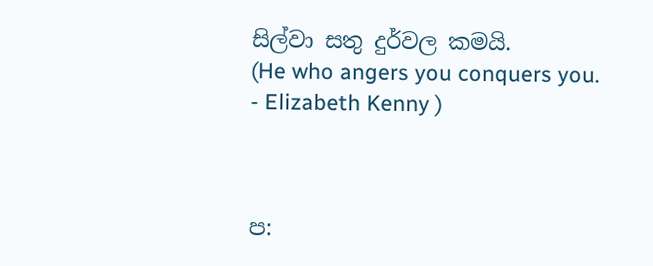සිල්වා සතු දුර්වල කමයි.
(He who angers you conquers you.
- Elizabeth Kenny )



ප: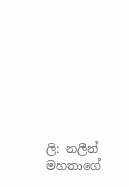ලි: නලීන් මහතාගේ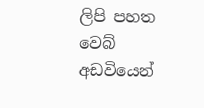ලිපි පහත වෙබ් අඩවියෙන්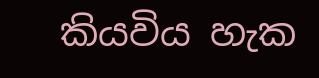කියවිය හැක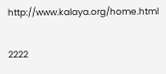http://www.kalaya.org/home.html

2222